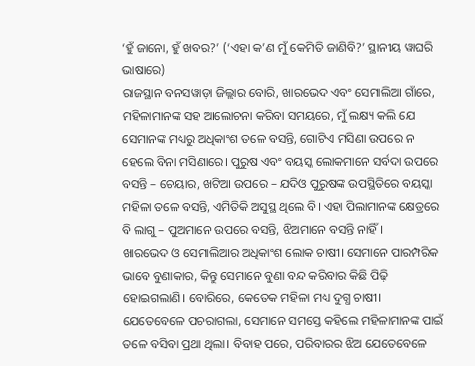‘ହୁଁ ଜାନୋ, ହୁଁ ଖବର?’ (‘ଏହା କ’ଣ ମୁଁ କେମିତି ଜାଣିବି?’ ସ୍ଥାନୀୟ ୱାଘରି ଭାଷାରେ)
ରାଜସ୍ଥାନ ବନସୱାଡ଼ା ଜିଲ୍ଲାର ବୋରି, ଖାରଭେଦ ଏବଂ ସେମାଲିଆ ଗାଁରେ, ମହିଳାମାନଙ୍କ ସହ ଆଲୋଚନା କରିବା ସମୟରେ, ମୁଁ ଲକ୍ଷ୍ୟ କଲି ଯେ ସେମାନଙ୍କ ମଧ୍ୟରୁ ଅଧିକାଂଶ ତଳେ ବସନ୍ତି, ଗୋଟିଏ ମସିଣା ଉପରେ ନ ହେଲେ ବିନା ମସିଣାରେ। ପୁରୁଷ ଏବଂ ବୟସ୍କ ଲୋକମାନେ ସର୍ବଦା ଉପରେ ବସନ୍ତି – ଚେୟାର, ଖଟିଆ ଉପରେ – ଯଦିଓ ପୁରୁଷଙ୍କ ଉପସ୍ଥିତିରେ ବୟସ୍କା ମହିଳା ତଳେ ବସନ୍ତି, ଏମିତିକି ଅସୁସ୍ଥ ଥିଲେ ବି। ଏହା ପିଲାମାନଙ୍କ କ୍ଷେତ୍ରରେ ବି ଲାଗୁ – ପୁଅମାନେ ଉପରେ ବସନ୍ତି, ଝିଅମାନେ ବସନ୍ତି ନାହିଁ।
ଖାରଭେଦ ଓ ସେମାଲିଆର ଅଧିକାଂଶ ଲୋକ ଚାଷୀ। ସେମାନେ ପାରମ୍ପରିକ ଭାବେ ବୁଣାକାର, କିନ୍ତୁ ସେମାନେ ବୁଣା ବନ୍ଦ କରିବାର କିଛି ପିଢ଼ି ହୋଇଗଲାଣି। ବୋରିରେ, କେତେକ ମହିଳା ମଧ୍ୟ ଦୁଗ୍ଧ ଚାଷୀ।
ଯେତେବେଳେ ପଚରାଗଲା, ସେମାନେ ସମସ୍ତେ କହିଲେ ମହିଳାମାନଙ୍କ ପାଇଁ ତଳେ ବସିବା ପ୍ରଥା ଥିଲା। ବିବାହ ପରେ, ପରିବାରର ଝିଅ ଯେତେବେଳେ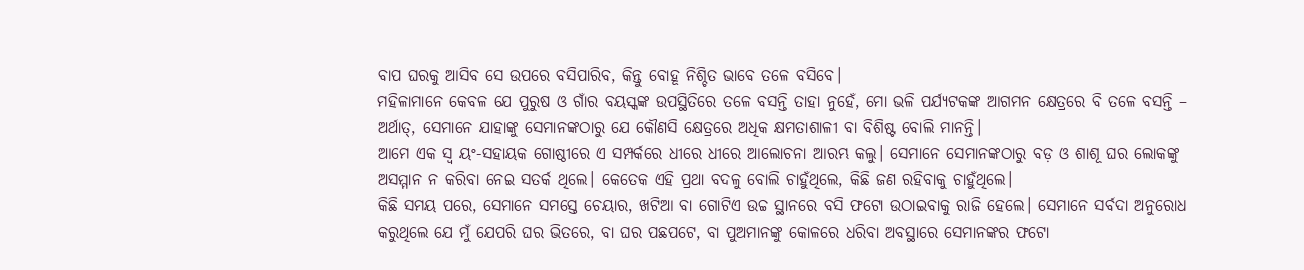ବାପ ଘରକୁ ଆସିବ ସେ ଉପରେ ବସିପାରିବ, କିନ୍ତୁ ବୋହୂ ନିଶ୍ଚିତ ଭାବେ ତଳେ ବସିବେ।
ମହିଳାମାନେ କେବଳ ଯେ ପୁରୁଷ ଓ ଗାଁର ବୟସ୍କଙ୍କ ଉପସ୍ଥିତିରେ ତଳେ ବସନ୍ତି ତାହା ନୁହେଁ, ମୋ ଭଳି ପର୍ଯ୍ୟଟକଙ୍କ ଆଗମନ କ୍ଷେତ୍ରରେ ବି ତଳେ ବସନ୍ତି – ଅର୍ଥାତ୍, ସେମାନେ ଯାହାଙ୍କୁ ସେମାନଙ୍କଠାରୁ ଯେ କୌଣସି କ୍ଷେତ୍ରରେ ଅଧିକ କ୍ଷମତାଶାଳୀ ବା ବିଶିଷ୍ଟ ବୋଲି ମାନନ୍ତି।
ଆମେ ଏକ ସ୍ୱ ୟଂ-ସହାୟକ ଗୋଷ୍ଠୀରେ ଏ ସମ୍ପର୍କରେ ଧୀରେ ଧୀରେ ଆଲୋଚନା ଆରମ୍ଭ କଲୁ। ସେମାନେ ସେମାନଙ୍କଠାରୁ ବଡ଼ ଓ ଶାଶୂ ଘର ଲୋକଙ୍କୁ ଅସମ୍ମାନ ନ କରିବା ନେଇ ସତର୍କ ଥିଲେ। କେତେକ ଏହି ପ୍ରଥା ବଦଳୁ ବୋଲି ଚାହୁଁଥିଲେ, କିଛି ଜଣ ରହିବାକୁ ଚାହୁଁଥିଲେ।
କିଛି ସମୟ ପରେ, ସେମାନେ ସମସ୍ତେ ଚେୟାର, ଖଟିଆ ବା ଗୋଟିଏ ଉଚ୍ଚ ସ୍ଥାନରେ ବସି ଫଟୋ ଉଠାଇବାକୁ ରାଜି ହେଲେ। ସେମାନେ ସର୍ବଦା ଅନୁରୋଧ କରୁଥିଲେ ଯେ ମୁଁ ଯେପରି ଘର ଭିତରେ, ବା ଘର ପଛପଟେ, ବା ପୁଅମାନଙ୍କୁ କୋଳରେ ଧରିବା ଅବସ୍ଥାରେ ସେମାନଙ୍କର ଫଟୋ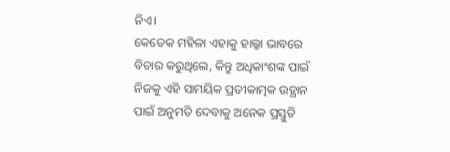ନିଏ।
କେତେକ ମହିଳା ଏହାକୁ ହାଲ୍କା ଭାବରେ ବିଚାର କରୁଥିଲେ, କିନ୍ତୁ ଅଧିକାଂଶଙ୍କ ପାଇଁ ନିଜକୁ ଏହି ସାମୟିକ ପ୍ରତୀକାତ୍ମକ ଉତ୍ଥାନ ପାଇଁ ଅନୁମତି ଦେବାକୁ ଅନେକ ପ୍ରସ୍ତୁତି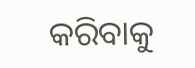କରିବାକୁ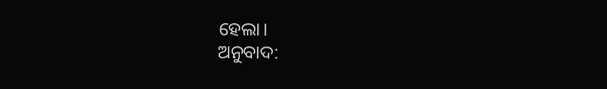ହେଲା।
ଅନୁବାଦ: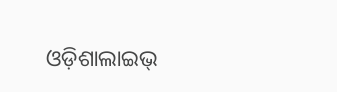ଓଡ଼ିଶାଲାଇଭ୍